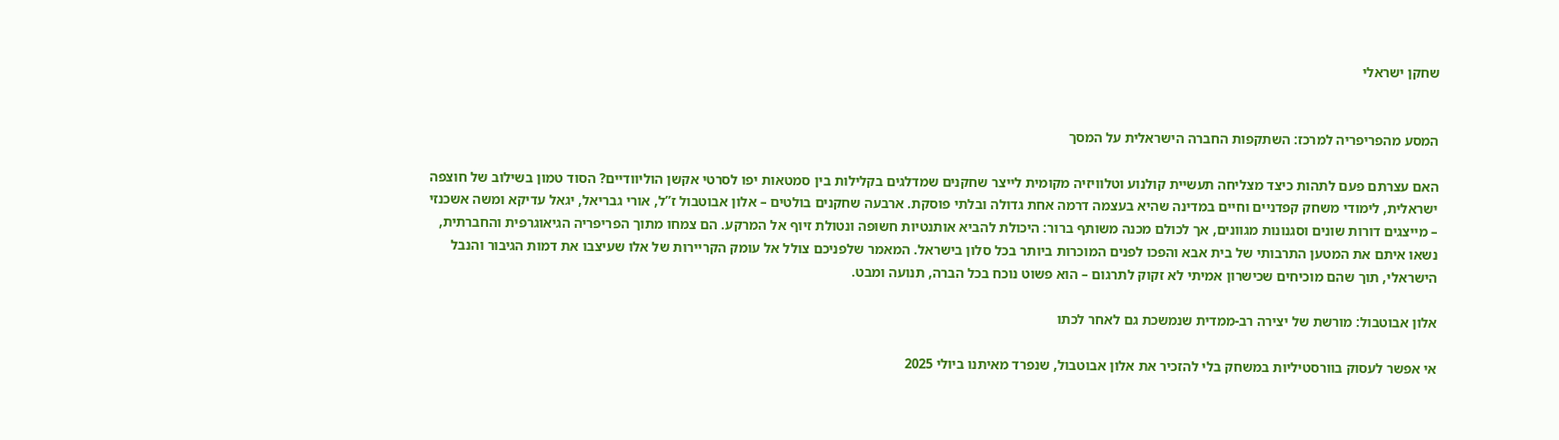שחקן ישראלי


המסע מהפריפריה למרכז: השתקפות החברה הישראלית על המסך

האם עצרתם פעם לתהות כיצד מצליחה תעשיית קולנוע וטלוויזיה מקומית לייצר שחקנים שמדלגים בקלילות בין סמטאות יפו לסרטי אקשן הוליוודיים? הסוד טמון בשילוב של חוצפה ישראלית, לימודי משחק קפדניים וחיים במדינה שהיא בעצמה דרמה אחת גדולה ובלתי פוסקת. ארבעה שחקנים בולטים – אלון אבוטבול ז”ל, אורי גבריאל, יגאל עדיקא ומשה אשכנזי – מייצגים דורות שונים וסגנונות מגוונים, אך לכולם מכנה משותף ברור: היכולת להביא אותנטיות חשופה ונטולת זיוף אל המרקע. הם צמחו מתוך הפריפריה הגיאוגרפית והחברתית, נשאו איתם את המטען התרבותי של בית אבא והפכו לפנים המוכרות ביותר בכל סלון בישראל. המאמר שלפניכם צולל אל עומק הקריירות של אלו שעיצבו את דמות הגיבור והנבל הישראלי, תוך שהם מוכיחים שכישרון אמיתי לא זקוק לתרגום – הוא פשוט נוכח בכל הברה, תנועה ומבט.

אלון אבוטבול: מורשת של יצירה רב-ממדית שנמשכת גם לאחר לכתו

אי אפשר לעסוק בוורסטיליות במשחק בלי להזכיר את אלון אבוטבול, שנפרד מאיתנו ביולי 2025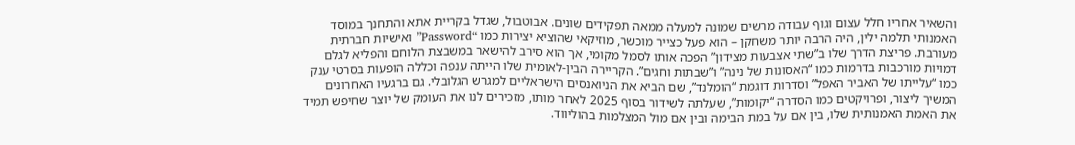והשאיר אחריו חלל עצום וגוף עבודה מרשים שמונה למעלה ממאה תפקידים שונים. אבוטבול, שגדל בקריית אתא והתחנך במוסד האמנותי תלמה ילין, היה הרבה יותר משחקן – הוא פעל כצייר מוכשר, מוזיקאי שהוציא יצירות כמו “Password” ואישיות חברתית מעורבת. פריצת הדרך שלו ב”שתי אצבעות מצידון” הפכה אותו לסמל מקומי, אך הוא סירב להישאר במשבצת הלוחם והפליא לגלם דמויות מורכבות בדרמות כמו “האסונות של נינה” ו”שבתות וחגים”. הקריירה הבין-לאומית שלו הייתה ענפה וכללה הופעות בסרטי ענק כמו “עלייתו של האביר האפל” וסדרות דוגמת “הומלנד”, שם הביא את הניואנסים הישראליים למגרש הגלובלי. גם ברגעיו האחרונים המשיך ליצור, ופרויקטים כמו הסדרה “יקומות”, שעלתה לשידור בסוף 2025 לאחר מותו, מזכירים לנו את העומק של יוצר שחיפש תמיד את האמת האמנותית שלו, בין אם על במת הבימה ובין אם מול המצלמות בהוליווד.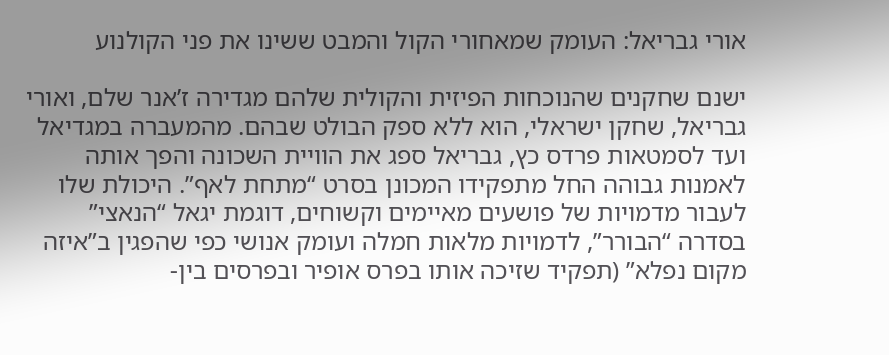אורי גבריאל: העומק שמאחורי הקול והמבט ששינו את פני הקולנוע

ישנם שחקנים שהנוכחות הפיזית והקולית שלהם מגדירה ז’אנר שלם, ואורי גבריאל, שחקן ישראלי, הוא ללא ספק הבולט שבהם. מהמעברה במגדיאל ועד לסמטאות פרדס כץ, גבריאל ספג את הוויית השכונה והפך אותה לאמנות גבוהה החל מתפקידו המכונן בסרט “מתחת לאף”. היכולת שלו לעבור מדמויות של פושעים מאיימים וקשוחים, דוגמת יגאל “הנאצי” בסדרה “הבורר”, לדמויות מלאות חמלה ועומק אנושי כפי שהפגין ב”איזה מקום נפלא” (תפקיד שזיכה אותו בפרס אופיר ובפרסים בין-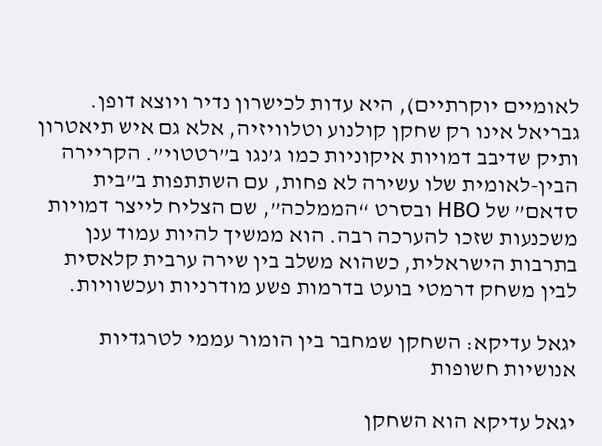לאומיים יוקרתיים), היא עדות לכישרון נדיר ויוצא דופן. גבריאל אינו רק שחקן קולנוע וטלוויזיה, אלא גם איש תיאטרון ותיק שדיבב דמויות איקוניות כמו ג’נגו ב”רטטוי”. הקריירה הבין-לאומית שלו עשירה לא פחות, עם השתתפות ב”בית סדאם” של HBO ובסרט “הממלכה”, שם הצליח לייצר דמויות משכנעות שזכו להערכה רבה. הוא ממשיך להיות עמוד ענן בתרבות הישראלית, כשהוא משלב בין שירה ערבית קלאסית לבין משחק דרמטי בועט בדרמות פשע מודרניות ועכשוויות.

יגאל עדיקא: השחקן שמחבר בין הומור עממי לטרגדיות אנושיות חשופות

יגאל עדיקא הוא השחקן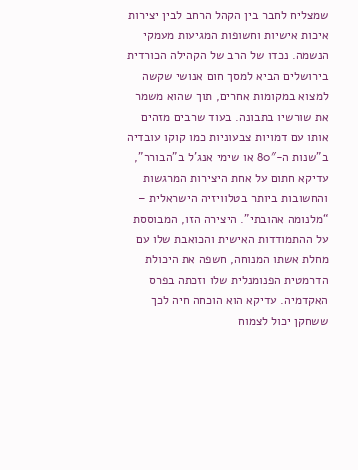שמצליח לחבר בין הקהל הרחב לבין יצירות איכות אישיות וחשופות המגיעות מעמקי הנשמה. נכדו של הרב של הקהילה הכורדית בירושלים הביא למסך חום אנושי שקשה למצוא במקומות אחרים, תוך שהוא משמר את שורשיו בתבונה. בעוד שרבים מזהים אותו עם דמויות צבעוניות כמו קוקו עובדיה ב”שנות ה-80″ או שימי אנג’ל ב”הבורר”, עדיקא חתום על אחת היצירות המרגשות והחשובות ביותר בטלוויזיה הישראלית – “מלנומה אהובתי”. היצירה הזו, המבוססת על ההתמודדות האישית והכואבת שלו עם מחלת אשתו המנוחה, חשפה את היכולת הדרמטית הפנומנלית שלו וזכתה בפרס האקדמיה. עדיקא הוא הוכחה חיה לכך ששחקן יכול לצמוח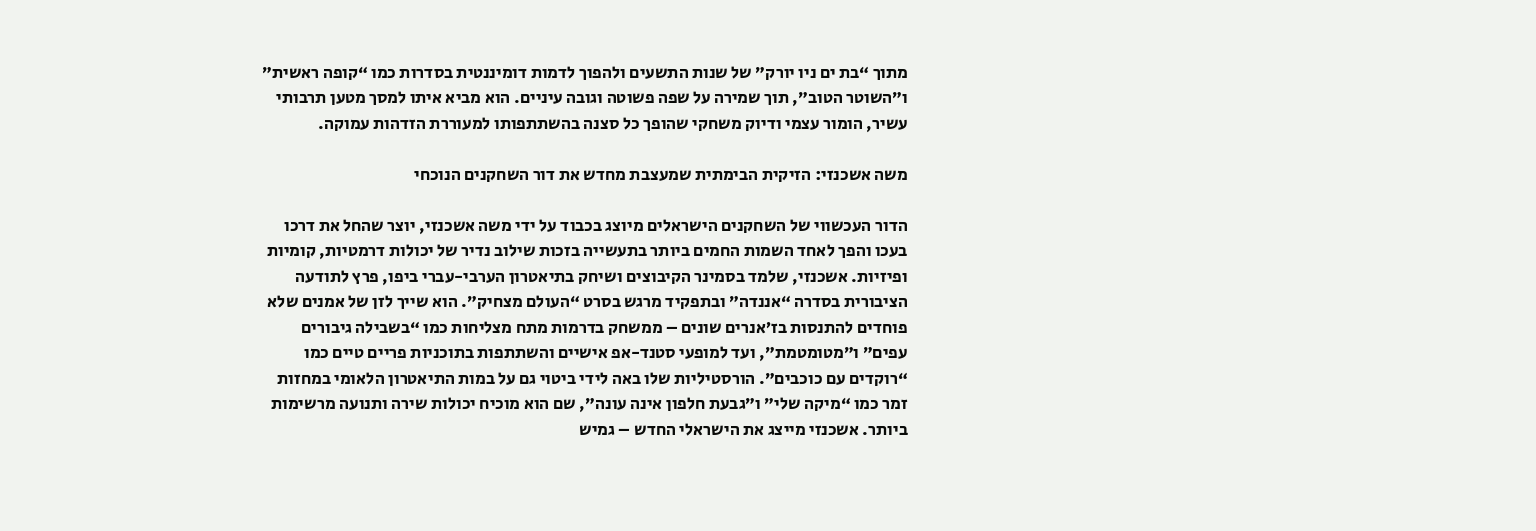מתוך “בת ים ניו יורק” של שנות התשעים ולהפוך לדמות דומיננטית בסדרות כמו “קופה ראשית” ו”השוטר הטוב”, תוך שמירה על שפה פשוטה וגובה עיניים. הוא מביא איתו למסך מטען תרבותי עשיר, הומור עצמי ודיוק משחקי שהופך כל סצנה בהשתתפותו למעוררת הזדהות עמוקה.

משה אשכנזי: הזיקית הבימתית שמעצבת מחדש את דור השחקנים הנוכחי

הדור העכשווי של השחקנים הישראלים מיוצג בכבוד על ידי משה אשכנזי, יוצר שהחל את דרכו בעכו והפך לאחד השמות החמים ביותר בתעשייה בזכות שילוב נדיר של יכולות דרמטיות, קומיות ופיזיות. אשכנזי, שלמד בסמינר הקיבוצים ושיחק בתיאטרון הערבי-עברי ביפו, פרץ לתודעה הציבורית בסדרה “אננדה” ובתפקיד מרגש בסרט “העולם מצחיק”. הוא שייך לזן של אמנים שלא פוחדים להתנסות בז’אנרים שונים – ממשחק בדרמות מתח מצליחות כמו “בשבילה גיבורים עפים” ו”מטומטמת”, ועד למופעי סטנד-אפ אישיים והשתתפות בתוכניות פריים טיים כמו “רוקדים עם כוכבים”. הורסטיליות שלו באה לידי ביטוי גם על במות התיאטרון הלאומי במחזות זמר כמו “מיקה שלי” ו”גבעת חלפון אינה עונה”, שם הוא מוכיח יכולות שירה ותנועה מרשימות ביותר. אשכנזי מייצג את הישראלי החדש – גמיש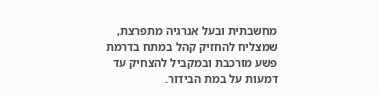מחשבתית ובעל אנרגיה מתפרצת, שמצליח להחזיק קהל במתח בדרמת פשע מורכבת ובמקביל להצחיק עד דמעות על במת הבידור.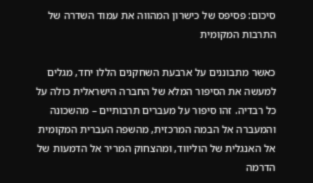סיכום: פסיפס של כישרון המהווה את עמוד השדרה של התרבות המקומית

כאשר מתבוננים על ארבעת השחקנים הללו יחד, מגלים למעשה את הסיפור המלא של החברה הישראלית כולה על כל רבדיה. זהו סיפור על מעברים תרבותיים – מהשכונה והמעברה אל הבמה המרכזית, מהשפה העברית המקומית אל האנגלית של הוליווד, ומהצחוק המריר אל הדמעות של הדרמה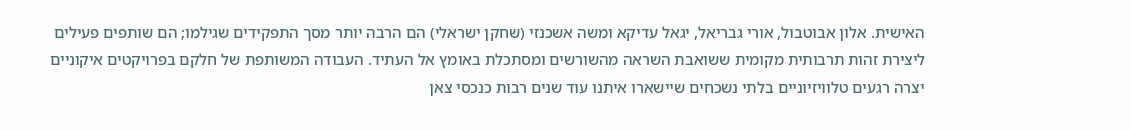האישית. אלון אבוטבול, אורי גבריאל, יגאל עדיקא ומשה אשכנזי (שחקן ישראלי) הם הרבה יותר מסך התפקידים שגילמו; הם שותפים פעילים ליצירת זהות תרבותית מקומית ששואבת השראה מהשורשים ומסתכלת באומץ אל העתיד. העבודה המשותפת של חלקם בפרויקטים איקוניים יצרה רגעים טלוויזיוניים בלתי נשכחים שיישארו איתנו עוד שנים רבות כנכסי צאן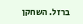ברזל. השחקן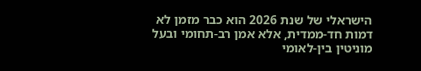הישראלי של שנת 2026 הוא כבר מזמן לא דמות חד-ממדית, אלא אמן רב-תחומי ובעל מוניטין בין-לאומי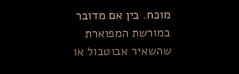מוכח. בין אם מדובר במורשת המפוארת שהשאיר אבוטבול או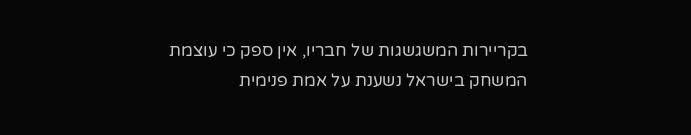בקריירות המשגשגות של חבריו, אין ספק כי עוצמת המשחק בישראל נשענת על אמת פנימית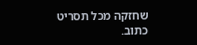שחזקה מכל תסריט כתוב.